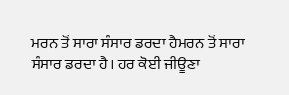ਮਰਨ ਤੋਂ ਸਾਰਾ ਸੰਸਾਰ ਡਰਦਾ ਹੈਮਰਨ ਤੋਂ ਸਾਰਾ ਸੰਸਾਰ ਡਰਦਾ ਹੈ। ਹਰ ਕੋਈ ਜੀਊਣਾ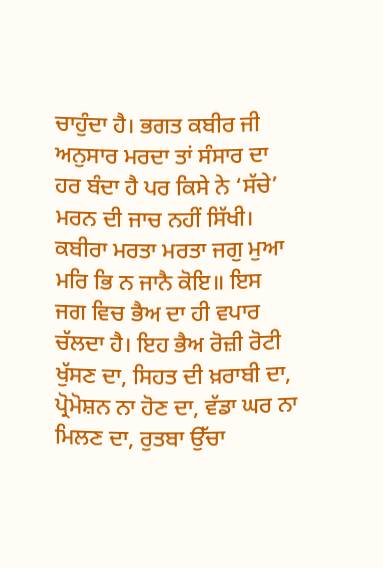ਚਾਹੁੰਦਾ ਹੈ। ਭਗਤ ਕਬੀਰ ਜੀ ਅਨੁਸਾਰ ਮਰਦਾ ਤਾਂ ਸੰਸਾਰ ਦਾ ਹਰ ਬੰਦਾ ਹੈ ਪਰ ਕਿਸੇ ਨੇ ‘ਸੱਚੇ’ ਮਰਨ ਦੀ ਜਾਚ ਨਹੀਂ ਸਿੱਖੀ। ਕਬੀਰਾ ਮਰਤਾ ਮਰਤਾ ਜਗੁ ਮੁਆ ਮਰਿ ਭਿ ਨ ਜਾਨੈ ਕੋਇ॥ ਇਸ ਜਗ ਵਿਚ ਭੈਅ ਦਾ ਹੀ ਵਪਾਰ ਚੱਲਦਾ ਹੈ। ਇਹ ਭੈਅ ਰੋਜ਼ੀ ਰੋਟੀ ਖੁੱਸਣ ਦਾ, ਸਿਹਤ ਦੀ ਖ਼ਰਾਬੀ ਦਾ, ਪ੍ਰੋਮੋਸ਼ਨ ਨਾ ਹੋਣ ਦਾ, ਵੱਡਾ ਘਰ ਨਾ ਮਿਲਣ ਦਾ, ਰੁਤਬਾ ਉੱਚਾ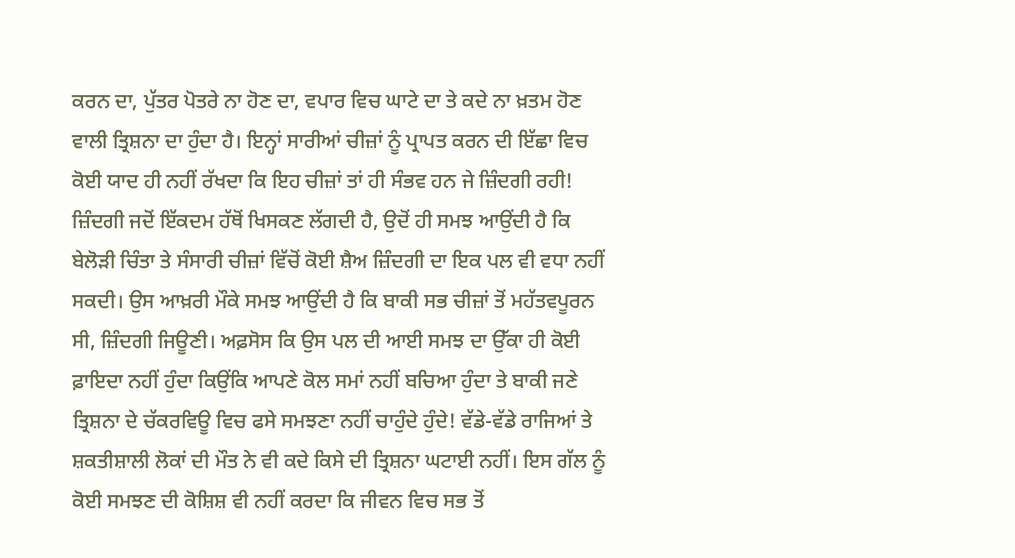ਕਰਨ ਦਾ, ਪੁੱਤਰ ਪੋਤਰੇ ਨਾ ਹੋਣ ਦਾ, ਵਪਾਰ ਵਿਚ ਘਾਟੇ ਦਾ ਤੇ ਕਦੇ ਨਾ ਖ਼ਤਮ ਹੋਣ ਵਾਲੀ ਤ੍ਰਿਸ਼ਨਾ ਦਾ ਹੁੰਦਾ ਹੈ। ਇਨ੍ਹਾਂ ਸਾਰੀਆਂ ਚੀਜ਼ਾਂ ਨੂੰ ਪ੍ਰਾਪਤ ਕਰਨ ਦੀ ਇੱਛਾ ਵਿਚ ਕੋਈ ਯਾਦ ਹੀ ਨਹੀਂ ਰੱਖਦਾ ਕਿ ਇਹ ਚੀਜ਼ਾਂ ਤਾਂ ਹੀ ਸੰਭਵ ਹਨ ਜੇ ਜ਼ਿੰਦਗੀ ਰਹੀ! ਜ਼ਿੰਦਗੀ ਜਦੋਂ ਇੱਕਦਮ ਹੱਥੋਂ ਖਿਸਕਣ ਲੱਗਦੀ ਹੈ, ਉਦੋਂ ਹੀ ਸਮਝ ਆਉਂਦੀ ਹੈ ਕਿ ਬੇਲੋੜੀ ਚਿੰਤਾ ਤੇ ਸੰਸਾਰੀ ਚੀਜ਼ਾਂ ਵਿੱਚੋਂ ਕੋਈ ਸ਼ੈਅ ਜ਼ਿੰਦਗੀ ਦਾ ਇਕ ਪਲ ਵੀ ਵਧਾ ਨਹੀਂ ਸਕਦੀ। ਉਸ ਆਖ਼ਰੀ ਮੌਕੇ ਸਮਝ ਆਉਂਦੀ ਹੈ ਕਿ ਬਾਕੀ ਸਭ ਚੀਜ਼ਾਂ ਤੋਂ ਮਹੱਤਵਪੂਰਨ ਸੀ, ਜ਼ਿੰਦਗੀ ਜਿਊਣੀ। ਅਫ਼ਸੋਸ ਕਿ ਉਸ ਪਲ ਦੀ ਆਈ ਸਮਝ ਦਾ ਉੱਕਾ ਹੀ ਕੋਈ ਫ਼ਾਇਦਾ ਨਹੀਂ ਹੁੰਦਾ ਕਿਉਂਕਿ ਆਪਣੇ ਕੋਲ ਸਮਾਂ ਨਹੀਂ ਬਚਿਆ ਹੁੰਦਾ ਤੇ ਬਾਕੀ ਜਣੇ ਤ੍ਰਿਸ਼ਨਾ ਦੇ ਚੱਕਰਵਿਊ ਵਿਚ ਫਸੇ ਸਮਝਣਾ ਨਹੀਂ ਚਾਹੁੰਦੇ ਹੁੰਦੇ! ਵੱਡੇ-ਵੱਡੇ ਰਾਜਿਆਂ ਤੇ ਸ਼ਕਤੀਸ਼ਾਲੀ ਲੋਕਾਂ ਦੀ ਮੌਤ ਨੇ ਵੀ ਕਦੇ ਕਿਸੇ ਦੀ ਤ੍ਰਿਸ਼ਨਾ ਘਟਾਈ ਨਹੀਂ। ਇਸ ਗੱਲ ਨੂੰ ਕੋਈ ਸਮਝਣ ਦੀ ਕੋਸ਼ਿਸ਼ ਵੀ ਨਹੀਂ ਕਰਦਾ ਕਿ ਜੀਵਨ ਵਿਚ ਸਭ ਤੋਂ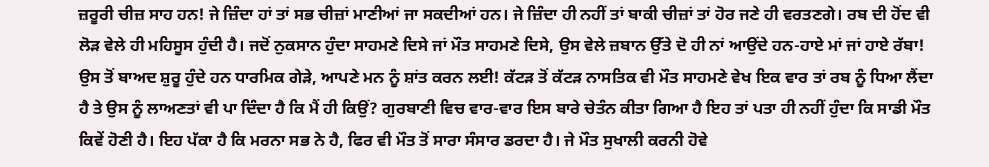ਜ਼ਰੂਰੀ ਚੀਜ਼ ਸਾਹ ਹਨ! ਜੇ ਜ਼ਿੰਦਾ ਹਾਂ ਤਾਂ ਸਭ ਚੀਜ਼ਾਂ ਮਾਣੀਆਂ ਜਾ ਸਕਦੀਆਂ ਹਨ। ਜੇ ਜ਼ਿੰਦਾ ਹੀ ਨਹੀਂ ਤਾਂ ਬਾਕੀ ਚੀਜ਼ਾਂ ਤਾਂ ਹੋਰ ਜਣੇ ਹੀ ਵਰਤਣਗੇ। ਰਬ ਦੀ ਹੋਂਦ ਵੀ ਲੋੜ ਵੇਲੇ ਹੀ ਮਹਿਸੂਸ ਹੁੰਦੀ ਹੈ। ਜਦੋਂ ਨੁਕਸਾਨ ਹੁੰਦਾ ਸਾਹਮਣੇ ਦਿਸੇ ਜਾਂ ਮੌਤ ਸਾਹਮਣੇ ਦਿਸੇ, ਉਸ ਵੇਲੇ ਜ਼ਬਾਨ ਉੱਤੇ ਦੋ ਹੀ ਨਾਂ ਆਉਂਦੇ ਹਨ-ਹਾਏ ਮਾਂ ਜਾਂ ਹਾਏ ਰੱਬਾ! ਉਸ ਤੋਂ ਬਾਅਦ ਸ਼ੁਰੂ ਹੁੰਦੇ ਹਨ ਧਾਰਮਿਕ ਗੇੜੇ, ਆਪਣੇ ਮਨ ਨੂੰ ਸ਼ਾਂਤ ਕਰਨ ਲਈ! ਕੱਟੜ ਤੋਂ ਕੱਟੜ ਨਾਸਤਿਕ ਵੀ ਮੌਤ ਸਾਹਮਣੇ ਵੇਖ ਇਕ ਵਾਰ ਤਾਂ ਰਬ ਨੂੰ ਧਿਆ ਲੈਂਦਾ ਹੈ ਤੇ ਉਸ ਨੂੰ ਲਾਅਣਤਾਂ ਵੀ ਪਾ ਦਿੰਦਾ ਹੈ ਕਿ ਮੈਂ ਹੀ ਕਿਉਂ? ਗੁਰਬਾਣੀ ਵਿਚ ਵਾਰ-ਵਾਰ ਇਸ ਬਾਰੇ ਚੇਤੰਨ ਕੀਤਾ ਗਿਆ ਹੈ ਇਹ ਤਾਂ ਪਤਾ ਹੀ ਨਹੀਂ ਹੁੰਦਾ ਕਿ ਸਾਡੀ ਮੌਤ ਕਿਵੇਂ ਹੋਣੀ ਹੈ। ਇਹ ਪੱਕਾ ਹੈ ਕਿ ਮਰਨਾ ਸਭ ਨੇ ਹੈ, ਫਿਰ ਵੀ ਮੌਤ ਤੋਂ ਸਾਰਾ ਸੰਸਾਰ ਡਰਦਾ ਹੈ। ਜੇ ਮੌਤ ਸੁਖਾਲੀ ਕਰਨੀ ਹੋਵੇ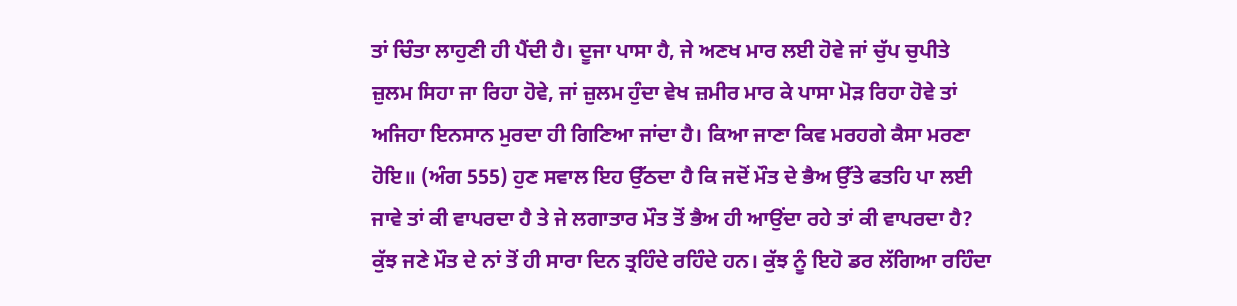ਤਾਂ ਚਿੰਤਾ ਲਾਹੁਣੀ ਹੀ ਪੈਂਦੀ ਹੈ। ਦੂਜਾ ਪਾਸਾ ਹੈ, ਜੇ ਅਣਖ ਮਾਰ ਲਈ ਹੋਵੇ ਜਾਂ ਚੁੱਪ ਚੁਪੀਤੇ ਜ਼ੁਲਮ ਸਿਹਾ ਜਾ ਰਿਹਾ ਹੋਵੇ, ਜਾਂ ਜ਼ੁਲਮ ਹੁੰਦਾ ਵੇਖ ਜ਼ਮੀਰ ਮਾਰ ਕੇ ਪਾਸਾ ਮੋੜ ਰਿਹਾ ਹੋਵੇ ਤਾਂ ਅਜਿਹਾ ਇਨਸਾਨ ਮੁਰਦਾ ਹੀ ਗਿਣਿਆ ਜਾਂਦਾ ਹੈ। ਕਿਆ ਜਾਣਾ ਕਿਵ ਮਰਹਗੇ ਕੈਸਾ ਮਰਣਾ ਹੋਇ॥ (ਅੰਗ 555) ਹੁਣ ਸਵਾਲ ਇਹ ਉੱਠਦਾ ਹੈ ਕਿ ਜਦੋਂ ਮੌਤ ਦੇ ਭੈਅ ਉੱਤੇ ਫਤਹਿ ਪਾ ਲਈ ਜਾਵੇ ਤਾਂ ਕੀ ਵਾਪਰਦਾ ਹੈ ਤੇ ਜੇ ਲਗਾਤਾਰ ਮੌਤ ਤੋਂ ਭੈਅ ਹੀ ਆਉਂਦਾ ਰਹੇ ਤਾਂ ਕੀ ਵਾਪਰਦਾ ਹੈ? ਕੁੱਝ ਜਣੇ ਮੌਤ ਦੇ ਨਾਂ ਤੋਂ ਹੀ ਸਾਰਾ ਦਿਨ ਤ੍ਰਹਿੰਦੇ ਰਹਿੰਦੇ ਹਨ। ਕੁੱਝ ਨੂੰ ਇਹੋ ਡਰ ਲੱਗਿਆ ਰਹਿੰਦਾ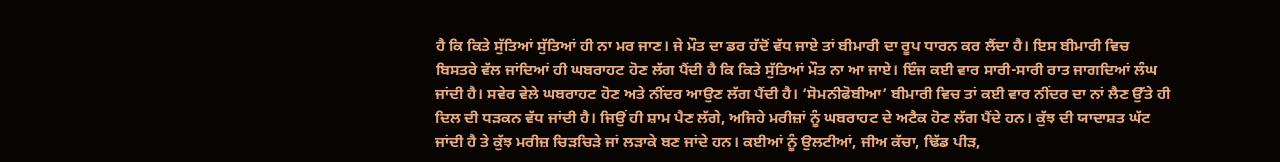ਹੈ ਕਿ ਕਿਤੇ ਸੁੱਤਿਆਂ ਸੁੱਤਿਆਂ ਹੀ ਨਾ ਮਰ ਜਾਣ। ਜੇ ਮੌਤ ਦਾ ਡਰ ਹੱਦੋਂ ਵੱਧ ਜਾਏ ਤਾਂ ਬੀਮਾਰੀ ਦਾ ਰੂਪ ਧਾਰਨ ਕਰ ਲੈਂਦਾ ਹੈ। ਇਸ ਬੀਮਾਰੀ ਵਿਚ ਬਿਸਤਰੇ ਵੱਲ ਜਾਂਦਿਆਂ ਹੀ ਘਬਰਾਹਟ ਹੋਣ ਲੱਗ ਪੈਂਦੀ ਹੈ ਕਿ ਕਿਤੇ ਸੁੱਤਿਆਂ ਮੌਤ ਨਾ ਆ ਜਾਏ। ਇੰਜ ਕਈ ਵਾਰ ਸਾਰੀ-ਸਾਰੀ ਰਾਤ ਜਾਗਦਿਆਂ ਲੰਘ ਜਾਂਦੀ ਹੈ। ਸਵੇਰ ਵੇਲੇ ਘਬਰਾਹਟ ਹੋਣ ਅਤੇ ਨੀਂਦਰ ਆਉਣ ਲੱਗ ਪੈਂਦੀ ਹੈ। ‘ਸੋਮਨੀਫੋਬੀਆ’ ਬੀਮਾਰੀ ਵਿਚ ਤਾਂ ਕਈ ਵਾਰ ਨੀਂਦਰ ਦਾ ਨਾਂ ਲੈਣ ਉੱਤੇ ਹੀ ਦਿਲ ਦੀ ਧੜਕਨ ਵੱਧ ਜਾਂਦੀ ਹੈ। ਜਿਉਂ ਹੀ ਸ਼ਾਮ ਪੈਣ ਲੱਗੇ, ਅਜਿਹੇ ਮਰੀਜ਼ਾਂ ਨੂੰ ਘਬਰਾਹਟ ਦੇ ਅਟੈਕ ਹੋਣ ਲੱਗ ਪੈਂਦੇ ਹਨ। ਕੁੱਝ ਦੀ ਯਾਦਾਸ਼ਤ ਘੱਟ ਜਾਂਦੀ ਹੈ ਤੇ ਕੁੱਝ ਮਰੀਜ਼ ਚਿੜਚਿੜੇ ਜਾਂ ਲੜਾਕੇ ਬਣ ਜਾਂਦੇ ਹਨ। ਕਈਆਂ ਨੂੰ ਉਲਟੀਆਂ, ਜੀਅ ਕੱਚਾ, ਢਿੱਡ ਪੀੜ,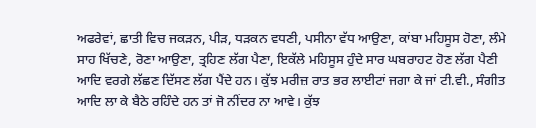ਅਫਰੇਵਾਂ, ਛਾਤੀ ਵਿਚ ਜਕੜਨ, ਪੀੜ, ਧੜਕਨ ਵਧਣੀ, ਪਸੀਨਾ ਵੱਧ ਆਉਣਾ, ਕਾਂਬਾ ਮਹਿਸੂਸ ਹੋਣਾ, ਲੰਮੇ ਸਾਹ ਖਿੱਚਣੇ, ਰੋਣਾ ਆਉਣਾ, ਤ੍ਰਹਿਣ ਲੱਗ ਪੈਣਾ, ਇਕੱਲੇ ਮਹਿਸੂਸ ਹੁੰਦੇ ਸਾਰ ਘਬਰਾਹਟ ਹੋਣ ਲੱਗ ਪੈਣੀ ਆਦਿ ਵਰਗੇ ਲੱਛਣ ਦਿੱਸਣ ਲੱਗ ਪੈਂਦੇ ਹਨ। ਕੁੱਝ ਮਰੀਜ਼ ਰਾਤ ਭਰ ਲਾਈਟਾਂ ਜਗਾ ਕੇ ਜਾਂ ਟੀ.ਵੀ., ਸੰਗੀਤ ਆਦਿ ਲਾ ਕੇ ਬੈਠੇ ਰਹਿੰਦੇ ਹਨ ਤਾਂ ਜੋ ਨੀਂਦਰ ਨਾ ਆਵੇ। ਕੁੱਝ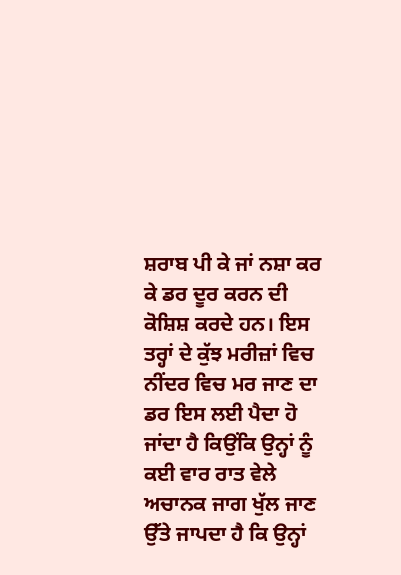ਸ਼ਰਾਬ ਪੀ ਕੇ ਜਾਂ ਨਸ਼ਾ ਕਰ ਕੇ ਡਰ ਦੂਰ ਕਰਨ ਦੀ ਕੋਸ਼ਿਸ਼ ਕਰਦੇ ਹਨ। ਇਸ ਤਰ੍ਹਾਂ ਦੇ ਕੁੱਝ ਮਰੀਜ਼ਾਂ ਵਿਚ ਨੀਂਦਰ ਵਿਚ ਮਰ ਜਾਣ ਦਾ ਡਰ ਇਸ ਲਈ ਪੈਦਾ ਹੋ ਜਾਂਦਾ ਹੈ ਕਿਉਂਕਿ ਉਨ੍ਹਾਂ ਨੂੰ ਕਈ ਵਾਰ ਰਾਤ ਵੇਲੇ ਅਚਾਨਕ ਜਾਗ ਖੁੱਲ ਜਾਣ ਉੱਤੇ ਜਾਪਦਾ ਹੈ ਕਿ ਉਨ੍ਹਾਂ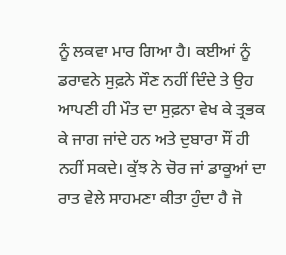ਨੂੰ ਲਕਵਾ ਮਾਰ ਗਿਆ ਹੈ। ਕਈਆਂ ਨੂੰ ਡਰਾਵਨੇ ਸੁਫ਼ਨੇ ਸੌਣ ਨਹੀਂ ਦਿੰਦੇ ਤੇ ਉਹ ਆਪਣੀ ਹੀ ਮੌਤ ਦਾ ਸੁਫ਼ਨਾ ਵੇਖ ਕੇ ਤ੍ਰਭਕ ਕੇ ਜਾਗ ਜਾਂਦੇ ਹਨ ਅਤੇ ਦੁਬਾਰਾ ਸੌਂ ਹੀ ਨਹੀਂ ਸਕਦੇ। ਕੁੱਝ ਨੇ ਚੋਰ ਜਾਂ ਡਾਕੂਆਂ ਦਾ ਰਾਤ ਵੇਲੇ ਸਾਹਮਣਾ ਕੀਤਾ ਹੁੰਦਾ ਹੈ ਜੋ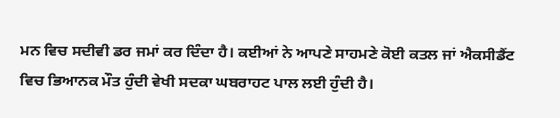ਮਨ ਵਿਚ ਸਦੀਵੀ ਡਰ ਜਮਾਂ ਕਰ ਦਿੰਦਾ ਹੈ। ਕਈਆਂ ਨੇ ਆਪਣੇ ਸਾਹਮਣੇ ਕੋਈ ਕਤਲ ਜਾਂ ਐਕਸੀਡੈਂਟ ਵਿਚ ਭਿਆਨਕ ਮੌਤ ਹੁੰਦੀ ਵੇਖੀ ਸਦਕਾ ਘਬਰਾਹਟ ਪਾਲ ਲਈ ਹੁੰਦੀ ਹੈ।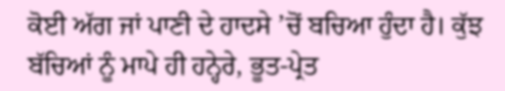ਕੋਈ ਅੱਗ ਜਾਂ ਪਾਣੀ ਦੇ ਹਾਦਸੇ ’ਚੋਂ ਬਚਿਆ ਹੁੰਦਾ ਹੈ। ਕੁੱਝ ਬੱਚਿਆਂ ਨੂੰ ਮਾਪੇ ਹੀ ਹਨ੍ਹੇਰੇ, ਭੂਤ-ਪ੍ਰੇਤ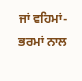ਜਾਂ ਵਹਿਮਾਂ-ਭਰਮਾਂ ਨਾਲ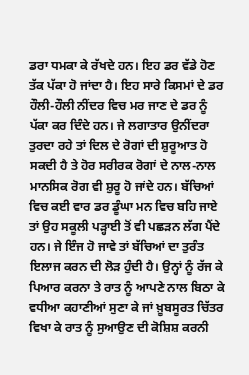ਡਰਾ ਧਮਕਾ ਕੇ ਰੱਖਦੇ ਹਨ। ਇਹ ਡਰ ਵੱਡੇ ਹੋਣ ਤੱਕ ਪੱਕਾ ਹੋ ਜਾਂਦਾ ਹੈ। ਇਹ ਸਾਰੇ ਕਿਸਮਾਂ ਦੇ ਡਰ ਹੌਲੀ-ਹੌਲੀ ਨੀਂਦਰ ਵਿਚ ਮਰ ਜਾਣ ਦੇ ਡਰ ਨੂੰ ਪੱਕਾ ਕਰ ਦਿੰਦੇ ਹਨ। ਜੇ ਲਗਾਤਾਰ ਉਨੀਂਦਰਾ ਤੁਰਦਾ ਰਹੇ ਤਾਂ ਦਿਲ ਦੇ ਰੋਗਾਂ ਦੀ ਸ਼ੁਰੂਆਤ ਹੋ ਸਕਦੀ ਹੈ ਤੇ ਹੋਰ ਸਰੀਰਕ ਰੋਗਾਂ ਦੇ ਨਾਲ-ਨਾਲ ਮਾਨਸਿਕ ਰੋਗ ਵੀ ਸ਼ੁਰੂ ਹੋ ਜਾਂਦੇ ਹਨ। ਬੱਚਿਆਂ ਵਿਚ ਕਈ ਵਾਰ ਡਰ ਡੂੰਘਾ ਮਨ ਵਿਚ ਬਹਿ ਜਾਏ ਤਾਂ ਉਹ ਸਕੂਲੀ ਪੜ੍ਹਾਈ ਤੋਂ ਵੀ ਪਛੜਨ ਲੱਗ ਪੈਂਦੇ ਹਨ। ਜੇ ਇੰਜ ਹੋ ਜਾਵੇ ਤਾਂ ਬੱਚਿਆਂ ਦਾ ਤੁਰੰਤ ਇਲਾਜ ਕਰਨ ਦੀ ਲੋੜ ਹੁੰਦੀ ਹੈ। ਉਨ੍ਹਾਂ ਨੂੰ ਰੱਜ ਕੇ ਪਿਆਰ ਕਰਨਾ ਤੇ ਰਾਤ ਨੂੰ ਆਪਣੇ ਨਾਲ ਬਿਠਾ ਕੇ ਵਧੀਆ ਕਹਾਣੀਆਂ ਸੁਣਾ ਕੇ ਜਾਂ ਖ਼ੂਬਸੂਰਤ ਚਿੱਤਰ ਵਿਖਾ ਕੇ ਰਾਤ ਨੂੰ ਸੁਆਉਣ ਦੀ ਕੋਸ਼ਿਸ਼ ਕਰਨੀ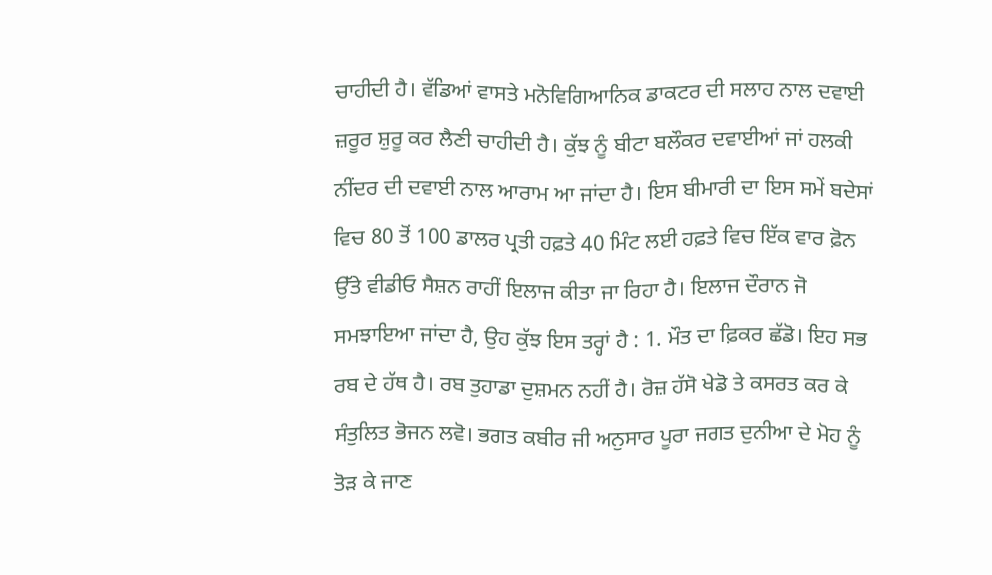ਚਾਹੀਦੀ ਹੈ। ਵੱਡਿਆਂ ਵਾਸਤੇ ਮਨੋਵਿਗਿਆਨਿਕ ਡਾਕਟਰ ਦੀ ਸਲਾਹ ਨਾਲ ਦਵਾਈ ਜ਼ਰੂਰ ਸ਼ੁਰੂ ਕਰ ਲੈਣੀ ਚਾਹੀਦੀ ਹੈ। ਕੁੱਝ ਨੂੰ ਬੀਟਾ ਬਲੌਕਰ ਦਵਾਈਆਂ ਜਾਂ ਹਲਕੀ ਨੀਂਦਰ ਦੀ ਦਵਾਈ ਨਾਲ ਆਰਾਮ ਆ ਜਾਂਦਾ ਹੈ। ਇਸ ਬੀਮਾਰੀ ਦਾ ਇਸ ਸਮੇਂ ਬਦੇਸਾਂ ਵਿਚ 80 ਤੋਂ 100 ਡਾਲਰ ਪ੍ਰਤੀ ਹਫ਼ਤੇ 40 ਮਿੰਟ ਲਈ ਹਫ਼ਤੇ ਵਿਚ ਇੱਕ ਵਾਰ ਫ਼ੋਨ ਉੱਤੇ ਵੀਡੀਓ ਸੈਸ਼ਨ ਰਾਹੀਂ ਇਲਾਜ ਕੀਤਾ ਜਾ ਰਿਹਾ ਹੈ। ਇਲਾਜ ਦੌਰਾਨ ਜੋ ਸਮਝਾਇਆ ਜਾਂਦਾ ਹੈ, ਉਹ ਕੁੱਝ ਇਸ ਤਰ੍ਹਾਂ ਹੈ : 1. ਮੌਤ ਦਾ ਫ਼ਿਕਰ ਛੱਡੋ। ਇਹ ਸਭ ਰਬ ਦੇ ਹੱਥ ਹੈ। ਰਬ ਤੁਹਾਡਾ ਦੁਸ਼ਮਨ ਨਹੀਂ ਹੈ। ਰੋਜ਼ ਹੱਸੋ ਖੇਡੋ ਤੇ ਕਸਰਤ ਕਰ ਕੇ ਸੰਤੁਲਿਤ ਭੋਜਨ ਲਵੋ। ਭਗਤ ਕਬੀਰ ਜੀ ਅਨੁਸਾਰ ਪੂਰਾ ਜਗਤ ਦੁਨੀਆ ਦੇ ਮੋਹ ਨੂੰ ਤੋੜ ਕੇ ਜਾਣ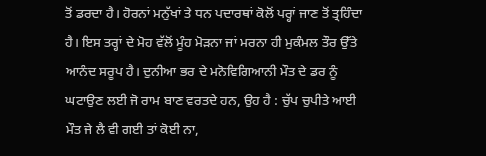ਤੋਂ ਡਰਦਾ ਹੈ। ਹੋਰਨਾਂ ਮਨੁੱਖਾਂ ਤੇ ਧਨ ਪਦਾਰਥਾਂ ਕੋਲੋਂ ਪਰ੍ਹਾਂ ਜਾਣ ਤੋਂ ਤ੍ਰਹਿੰਦਾ ਹੈ। ਇਸ ਤਰ੍ਹਾਂ ਦੇ ਮੋਹ ਵੱਲੋਂ ਮੂੰਹ ਮੋੜਨਾ ਜਾਂ ਮਰਨਾ ਹੀ ਮੁਕੰਮਲ ਤੌਰ ਉੱਤੇ ਆਨੰਦ ਸਰੂਪ ਹੈ। ਦੁਨੀਆ ਭਰ ਦੇ ਮਨੋਵਿਗਿਆਨੀ ਮੌਤ ਦੇ ਡਰ ਨੂੰ ਘਟਾਉਣ ਲਈ ਜੋ ਰਾਮ ਬਾਣ ਵਰਤਦੇ ਹਨ, ਉਹ ਹੈ : ਚੁੱਪ ਚੁਪੀਤੇ ਆਈ ਮੌਤ ਜੇ ਲੈ ਵੀ ਗਈ ਤਾਂ ਕੋਈ ਨਾ,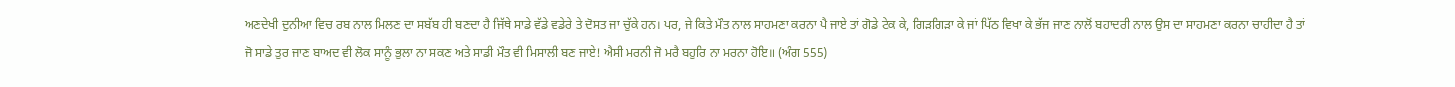ਅਣਦੇਖੀ ਦੁਨੀਆ ਵਿਚ ਰਬ ਨਾਲ ਮਿਲਣ ਦਾ ਸਬੱਬ ਹੀ ਬਣਦਾ ਹੈ ਜਿੱਥੇ ਸਾਡੇ ਵੱਡੇ ਵਡੇਰੇ ਤੇ ਦੋਸਤ ਜਾ ਚੁੱਕੇ ਹਨ। ਪਰ, ਜੇ ਕਿਤੇ ਮੌਤ ਨਾਲ ਸਾਹਮਣਾ ਕਰਨਾ ਪੈ ਜਾਏ ਤਾਂ ਗੋਡੇ ਟੇਕ ਕੇ, ਗਿੜਗਿੜਾ ਕੇ ਜਾਂ ਪਿੱਠ ਵਿਖਾ ਕੇ ਭੱਜ ਜਾਣ ਨਾਲੋਂ ਬਹਾਦਰੀ ਨਾਲ ਉਸ ਦਾ ਸਾਹਮਣਾ ਕਰਨਾ ਚਾਹੀਦਾ ਹੈ ਤਾਂ ਜੋ ਸਾਡੇ ਤੁਰ ਜਾਣ ਬਾਅਦ ਵੀ ਲੋਕ ਸਾਨੂੰ ਭੁਲਾ ਨਾ ਸਕਣ ਅਤੇ ਸਾਡੀ ਮੌਤ ਵੀ ਮਿਸਾਲੀ ਬਣ ਜਾਏ! ਐਸੀ ਮਰਨੀ ਜੋ ਮਰੈ ਬਹੁਰਿ ਨਾ ਮਰਨਾ ਹੋਇ॥ (ਅੰਗ 555)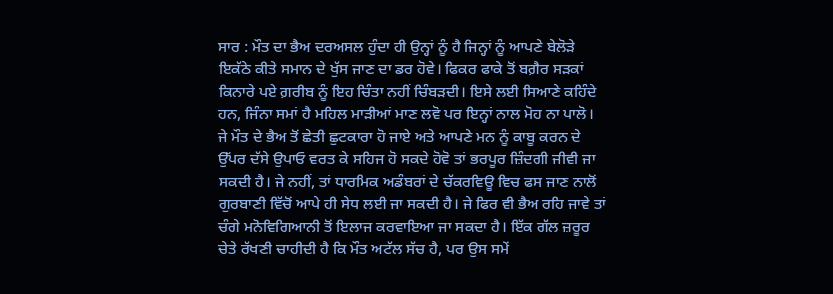ਸਾਰ : ਮੌਤ ਦਾ ਭੈਅ ਦਰਅਸਲ ਹੁੰਦਾ ਹੀ ਉਨ੍ਹਾਂ ਨੂੰ ਹੈ ਜਿਨ੍ਹਾਂ ਨੂੰ ਆਪਣੇ ਬੇਲੋੜੇ ਇਕੱਠੇ ਕੀਤੇ ਸਮਾਨ ਦੇ ਖੁੱਸ ਜਾਣ ਦਾ ਡਰ ਹੋਵੇ। ਫਿਕਰ ਫਾਕੇ ਤੋਂ ਬਗ਼ੈਰ ਸੜਕਾਂ ਕਿਨਾਰੇ ਪਏ ਗ਼ਰੀਬ ਨੂੰ ਇਹ ਚਿੰਤਾ ਨਹੀਂ ਚਿੰਬੜਦੀ। ਇਸੇ ਲਈ ਸਿਆਣੇ ਕਹਿੰਦੇ ਹਨ, ਜਿੰਨਾ ਸਮਾਂ ਹੈ ਮਹਿਲ ਮਾੜੀਆਂ ਮਾਣ ਲਵੋ ਪਰ ਇਨ੍ਹਾਂ ਨਾਲ ਮੋਹ ਨਾ ਪਾਲੋ। ਜੇ ਮੌਤ ਦੇ ਭੈਅ ਤੋਂ ਛੇਤੀ ਛੁਟਕਾਰਾ ਹੋ ਜਾਏ ਅਤੇ ਆਪਣੇ ਮਨ ਨੂੰ ਕਾਬੂ ਕਰਨ ਦੇ ਉੱਪਰ ਦੱਸੇ ਉਪਾਓ ਵਰਤ ਕੇ ਸਹਿਜ ਹੋ ਸਕਦੇ ਹੋਵੋ ਤਾਂ ਭਰਪੂਰ ਜ਼ਿੰਦਗੀ ਜੀਵੀ ਜਾ ਸਕਦੀ ਹੈ। ਜੇ ਨਹੀਂ, ਤਾਂ ਧਾਰਮਿਕ ਅਡੰਬਰਾਂ ਦੇ ਚੱਕਰਵਿਊ ਵਿਚ ਫਸ ਜਾਣ ਨਾਲੋਂ ਗੁਰਬਾਣੀ ਵਿੱਚੋਂ ਆਪੇ ਹੀ ਸੇਧ ਲਈ ਜਾ ਸਕਦੀ ਹੈ। ਜੇ ਫਿਰ ਵੀ ਭੈਅ ਰਹਿ ਜਾਵੇ ਤਾਂ ਚੰਗੇ ਮਨੋਵਿਗਿਆਨੀ ਤੋਂ ਇਲਾਜ ਕਰਵਾਇਆ ਜਾ ਸਕਦਾ ਹੈ। ਇੱਕ ਗੱਲ ਜ਼ਰੂਰ ਚੇਤੇ ਰੱਖਣੀ ਚਾਹੀਦੀ ਹੈ ਕਿ ਮੌਤ ਅਟੱਲ ਸੱਚ ਹੈ, ਪਰ ਉਸ ਸਮੇਂ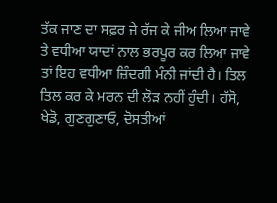ਤੱਕ ਜਾਣ ਦਾ ਸਫ਼ਰ ਜੇ ਰੱਜ ਕੇ ਜੀਅ ਲਿਆ ਜਾਵੇ ਤੇ ਵਧੀਆ ਯਾਦਾਂ ਨਾਲ ਭਰਪੂਰ ਕਰ ਲਿਆ ਜਾਵੇ ਤਾਂ ਇਹ ਵਧੀਆ ਜ਼ਿੰਦਗੀ ਮੰਨੀ ਜਾਂਦੀ ਹੈ। ਤਿਲ ਤਿਲ ਕਰ ਕੇ ਮਰਨ ਦੀ ਲੋੜ ਨਹੀਂ ਹੁੰਦੀ। ਹੱਸੋ, ਖੇਡੋ, ਗੁਣਗੁਣਾਓ, ਦੋਸਤੀਆਂ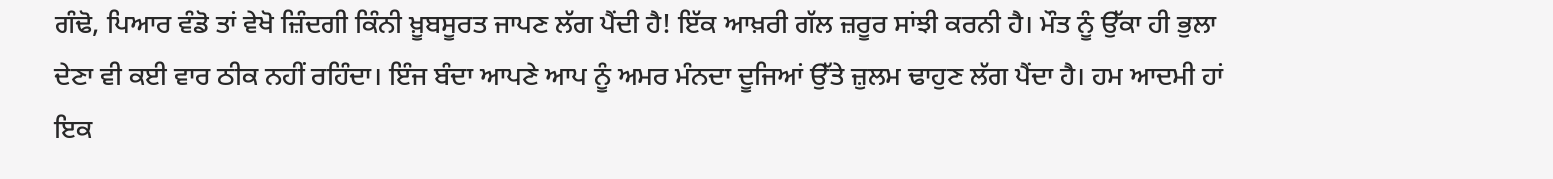ਗੰਢੋ, ਪਿਆਰ ਵੰਡੋ ਤਾਂ ਵੇਖੋ ਜ਼ਿੰਦਗੀ ਕਿੰਨੀ ਖ਼ੂਬਸੂਰਤ ਜਾਪਣ ਲੱਗ ਪੈਂਦੀ ਹੈ! ਇੱਕ ਆਖ਼ਰੀ ਗੱਲ ਜ਼ਰੂਰ ਸਾਂਝੀ ਕਰਨੀ ਹੈ। ਮੌਤ ਨੂੰ ਉੱਕਾ ਹੀ ਭੁਲਾ ਦੇਣਾ ਵੀ ਕਈ ਵਾਰ ਠੀਕ ਨਹੀਂ ਰਹਿੰਦਾ। ਇੰਜ ਬੰਦਾ ਆਪਣੇ ਆਪ ਨੂੰ ਅਮਰ ਮੰਨਦਾ ਦੂਜਿਆਂ ਉੱਤੇ ਜ਼ੁਲਮ ਢਾਹੁਣ ਲੱਗ ਪੈਂਦਾ ਹੈ। ਹਮ ਆਦਮੀ ਹਾਂ ਇਕ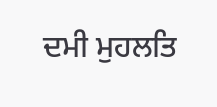ਦਮੀ ਮੁਹਲਤਿ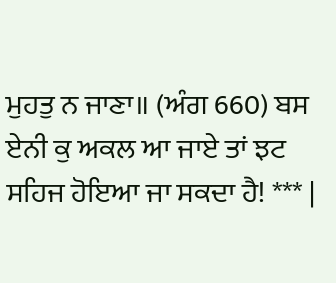ਮੁਹਤੁ ਨ ਜਾਣਾ॥ (ਅੰਗ 660) ਬਸ ਏਨੀ ਕੁ ਅਕਲ ਆ ਜਾਏ ਤਾਂ ਝਟ ਸਹਿਜ ਹੋਇਆ ਜਾ ਸਕਦਾ ਹੈ! *** |